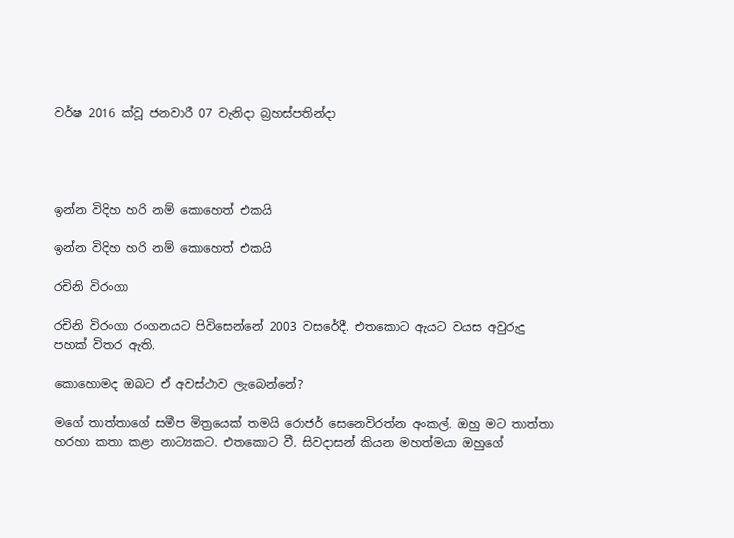වර්ෂ 2016 ක්වූ ජනවාරී 07 වැනිදා බ්‍රහස්පතින්දා




ඉන්න විදිහ හරි නම් කොහෙත් එකයි

ඉන්න විදිහ හරි නම් කොහෙත් එකයි

රචිනි විරංගා

රචිනි විරංගා රංගනයට පිවිසෙන්නේ 2003 වසරේදී. එතකොට ඇයට වයස අවුරුදු පහක් විතර ඇති.

කොහොමද ඔබට ඒ අවස්ථාව ලැබෙන්නේ?

මගේ තාත්තාගේ සමීප මිත්‍රයෙක් තමයි රොජර් සෙනෙවිරත්න අංකල්. ඔහු මට තාත්තා හරහා කතා කළා නාට්‍යකට. එතකොට වී. සිවදාසන් කියන මහත්මයා ඔහුගේ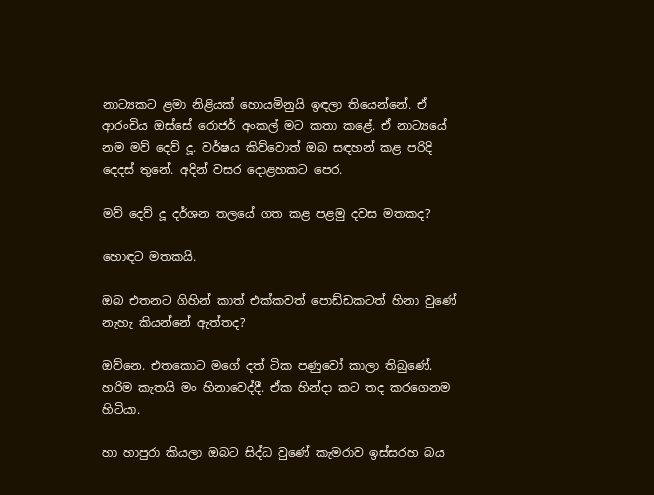නාට්‍යකට ළමා නිළියක් හොයමිනුයි ඉඳලා තියෙන්නේ. ඒ ආරංචිය ඔස්සේ රොජර් අංකල් මට කතා කළේ. ඒ නාට්‍යයේ නම මව් දෙව් දූ. වර්ෂය කිව්වොත් ඔබ සඳහන් කළ පරිදි දෙදස් තුනේ. අදින් වසර දොළහකට පෙර.

මව් දෙව් දූ දර්ශන තලයේ ගත කළ පළමු දවස මතකද?

හොඳට මතකයි.

ඔබ එතනට ගිහින් කාත් එක්කවත් පොඩ්ඩකටත් හිනා වුණේ නැහැ කියන්නේ ඇත්තද?

ඔව්නෙ. එතකොට මගේ දත් ටික පණුවෝ කාලා තිබුණේ. හරිම කැතයි මං හිනාවෙද්දී. ඒක හින්දා කට තද කරගෙනම හිටියා.

හා හාපුරා කියලා ඔබට සිද්ධ වුණේ කැමරාව ඉස්සරහ බය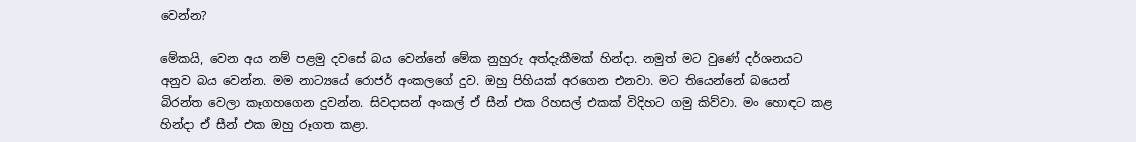වෙන්න?

මේකයි, වෙන අය නම් පළමු දවසේ බය වෙන්නේ මේක නුහුරු අත්දැකීමක් හින්දා. නමුත් මට වුණේ දර්ශනයට අනුව බය වෙන්න. මම නාට්‍යයේ රොජර් අංකලගේ දුව. ඔහු පිහියක් අරගෙන එනවා. මට තියෙන්නේ බයෙන් බිරන්ත වෙලා කෑගහගෙන දුවන්න. සිවදාසන් අංකල් ඒ සීන් එක රිහසල් එකක් විදිහට ගමු කිව්වා. මං හොඳට කළ හින්දා ඒ සීන් එක ඔහු රූගත කළා.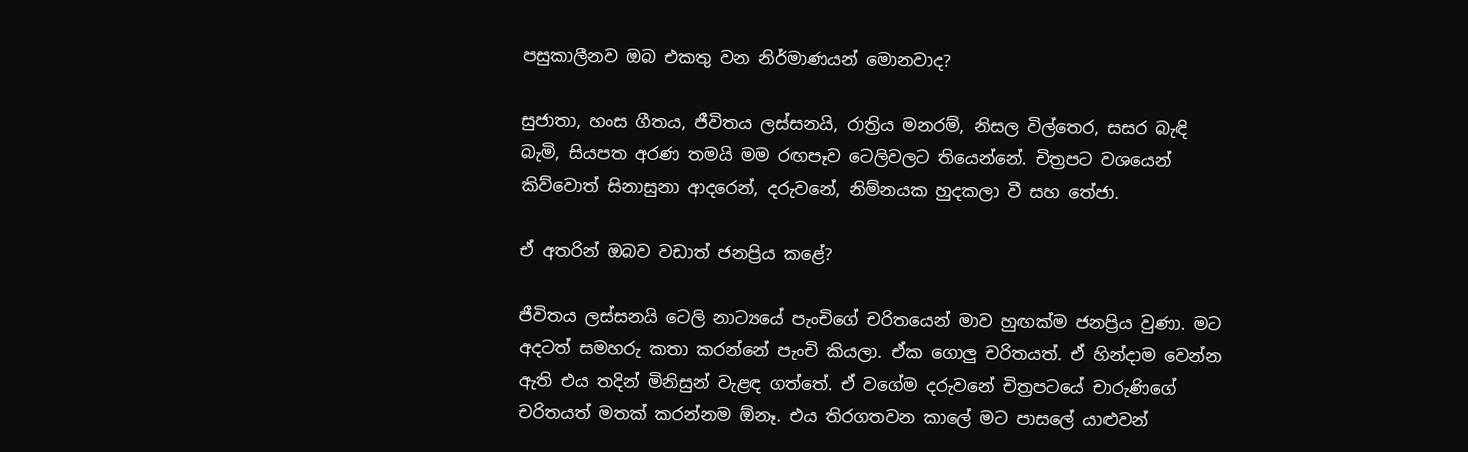පසුකාලීනව ඔබ එකතු වන නිර්මාණයන් මොනවාද?

සුජාතා, හංස ගීතය, ජීවිතය ලස්සනයි, රාත්‍රිය මනරම්, නිසල විල්තෙර, සසර බැඳි බැමි, සියපත අරණ තමයි මම රඟපෑව ටෙලිවලට තියෙන්නේ. චිත්‍රපට වශයෙන් කිව්වොත් සිනාසුනා ආදරෙන්, දරුවනේ, නිම්නයක හුදකලා වී සහ තේජා.

ඒ අතරින් ඔබව වඩාත් ජනප්‍රිය කළේ?

ජීවිතය ලස්සනයි ටෙලි නාට්‍යයේ පැංචිගේ චරිතයෙන් මාව හුඟක්ම ජනප්‍රිය වුණා. මට අදටත් සමහරු කතා කරන්නේ පැංචි කියලා. ඒක ගොලු චරිතයත්. ඒ හින්දාම වෙන්න ඇති එය තදින් මිනිසුන් වැළඳ ගත්තේ. ඒ වගේම දරුවනේ චිත්‍රපටයේ චාරුණිගේ චරිතයත් මතක් කරන්නම ඕනෑ. එය තිරගතවන කාලේ මට පාසලේ යාළුවන්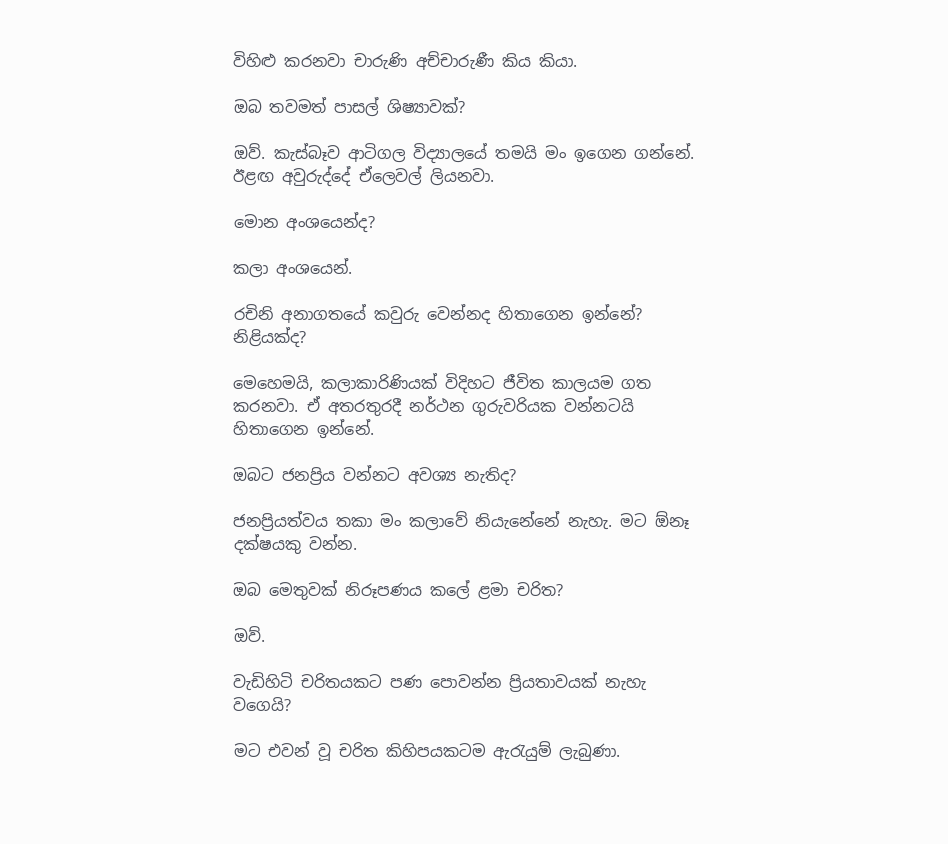විහිළු කරනවා චාරුණි අච්චාරුණී කිය කියා.

ඔබ තවමත් පාසල් ශිෂ්‍යාවක්?

ඔව්. කැස්බෑව ආටිගල විද්‍යාලයේ තමයි මං ඉගෙන ගන්නේ. ඊළඟ අවුරුද්දේ ඒලෙවල් ලියනවා.

මොන අංශයෙන්ද?

කලා අංශයෙන්.

රචිනි අනාගතයේ කවුරු වෙන්නද හිතාගෙන ඉන්නේ? නිළියක්ද?

මෙහෙමයි, කලාකාරිණියක් විදිහට ජීවිත කාලයම ගත කරනවා. ඒ අතරතුරදී නර්ථන ගුරුවරියක වන්නටයි හිතාගෙන ඉන්නේ.

ඔබට ජනප්‍රිය වන්නට අවශ්‍ය නැතිද?

ජනප්‍රියත්වය තකා මං කලාවේ නියැනේනේ නැහැ. මට ඕනෑ දක්ෂයකු වන්න.

ඔබ මෙතුවක් නිරූපණය කලේ ළමා චරිත?

ඔව්.

වැඩිහිටි චරිතයකට පණ පොවන්න ප්‍රියතාවයක් නැහැ වගෙයි?

මට එවන් වූ චරිත කිහිපයකටම ඇරැයුම් ලැබුණා.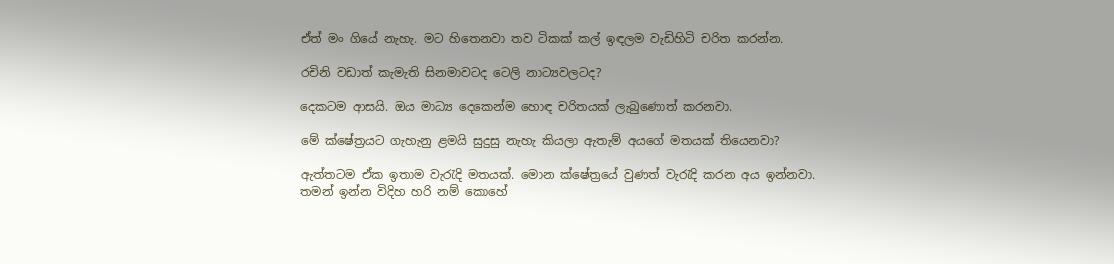ඒත් මං ගියේ නැහැ. මට හිතෙනවා තව ටිකක් කල් ඉඳලම වැඩිහිටි චරිත කරන්න.

රචිනි වඩාත් කැමැති සිනමාවටද ටෙලි නාට්‍යවලටද?

දෙකටම ආසයි. ඔය මාධ්‍ය දෙකෙන්ම හොඳ චරිතයක් ලැබුණොත් කරනවා.

මේ ක්ෂේත්‍රයට ගැහැනු ළමයි සුදුසු නැහැ කියලා ඇතැම් අයගේ මතයක් තියෙනවා?

ඇත්තටම ඒක ඉතාම වැරැදි මතයක්. මොන ක්ෂේත්‍රයේ වුණත් වැරැදි කරන අය ඉන්නවා. තමන් ඉන්න විදිහ හරි නම් කොහේ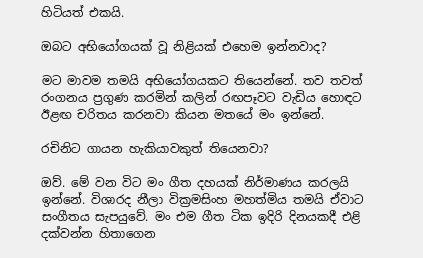හිටියත් එකයි.

ඔබට අභියෝගයක් වූ නිළියක් එහෙම ඉන්නවාද?

මට මාවම තමයි අභියෝගයකට තියෙන්නේ. තව තවත් රංගනය ප්‍රගුණ කරමින් කලින් රඟපෑවට වැඩිය හොඳට ඊළඟ චරිතය කරනවා කියන මතයේ මං ඉන්නේ.

රචිනිට ගායන හැකියාවකුත් තියෙනවා?

ඔව්. මේ වන විට මං ගීත දහයක් නිර්මාණය කරලයි ඉන්නේ. විශාරද නීලා වික්‍රමසිංහ මහත්මිය තමයි ඒවාට සංගීතය සැපයුවේ. මං එම ගීත ටික ඉදිරි දිනයකදී එළි දක්වන්න හිතාගෙන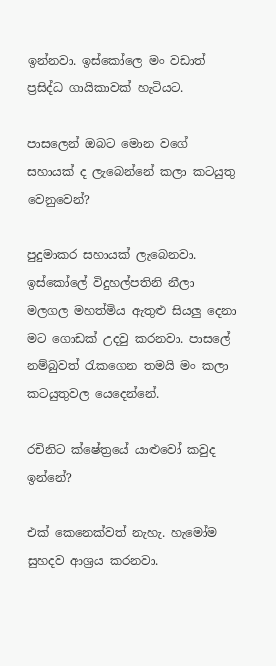ඉන්නවා. ඉස්කෝලෙ මං වඩාත් ප්‍රසිද්ධ ගායිකාවක් හැටියට.

පාසලෙන් ඔබට මොන වගේ සහායක් ද ලැබෙන්නේ කලා කටයුතු වෙනුවෙන්?

පුදුමාකර සහායක් ලැබෙනවා. ඉස්කෝලේ විදුහල්පතිනි නීලා මලගල මහත්මිය ඇතුළු සියලු දෙනා මට ගොඩක් උදවු කරනවා. පාසලේ නම්බුවත් රැකගෙන තමයි මං කලා කටයුතුවල යෙදෙන්නේ.

රචිනිට ක්ෂේත්‍රයේ යාළුවෝ කවුද ඉන්නේ?

එක් කෙනෙක්වත් නැහැ. හැමෝම සුහදව ආශ්‍රය කරනවා.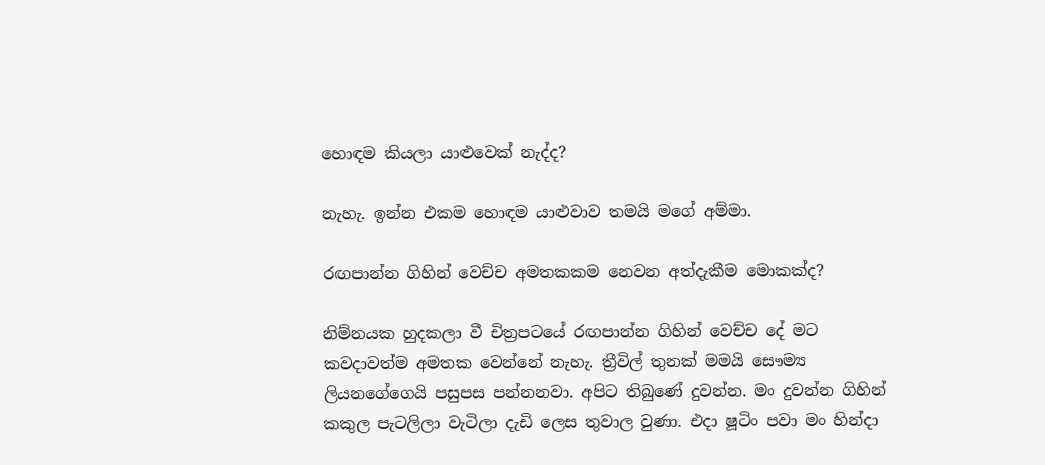හොඳම කියලා යාළුවෙක් නැද්ද?

නැහැ. ඉන්න එකම හොඳම යාළුවාව තමයි මගේ අම්මා.

රඟපාන්න ගිහින් වෙච්ච අමතකකම නෙවන අත්දැකීම මොකක්ද?

නිම්නයක හුදකලා වී චිත්‍රපටයේ රඟපාන්න ගිහින් වෙච්ච දේ මට කවදාවත්ම අමතක වෙන්නේ නැහැ. ත්‍රීවිල් තුනක් මමයි සෞම්‍ය ලියනගේගෙයි පසුපස පන්නනවා. අපිට තිබුණේ දුවන්න. මං දුවන්න ගිහින් කකුල පැටලිලා වැටිලා දැඩි ලෙස තුවාල වුණා. එදා ෂූටිං පවා මං හින්දා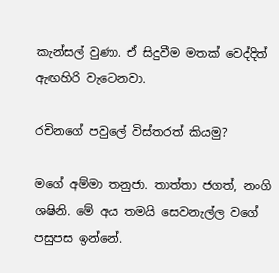කැන්සල් වුණා. ඒ සිදුවීම මතක් වෙද්දිත් ඇඟහිරි වැටෙනවා.

රචිනගේ පවුලේ විස්තරත් කියමු?

මගේ අම්මා තනුජා. තාත්තා ජගත්, නංගි ශෂිනි. මේ අය තමයි සෙවනැල්ල වගේ පසුපස ඉන්නේ.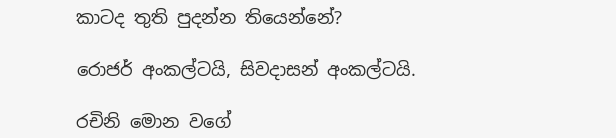කාටද තුති පුදන්න තියෙන්නේ?

රොජර් අංකල්ටයි, සිවදාසන් අංකල්ටයි.

රචිනි මොන වගේ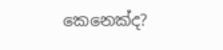කෙනෙක්ද?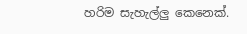හරිම සැහැල්ලු කෙනෙක්.